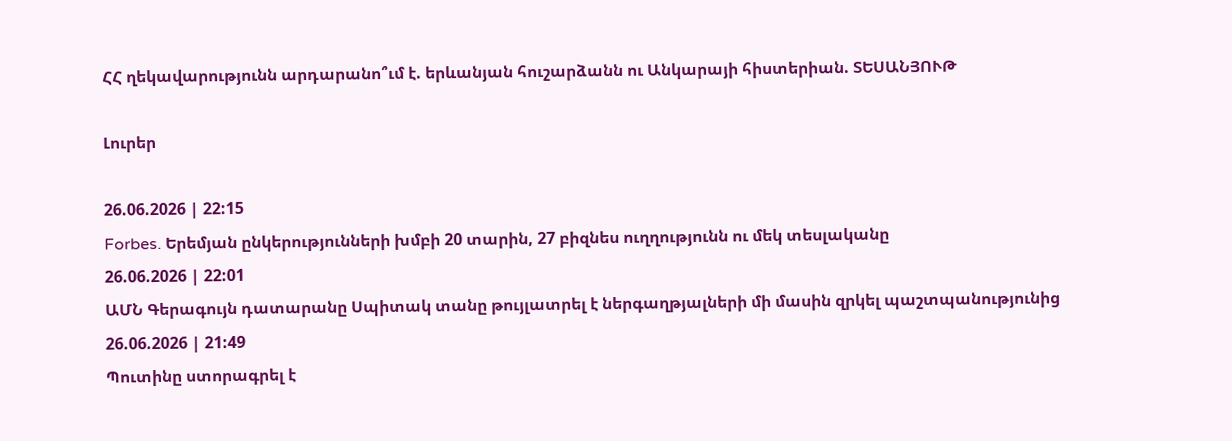ՀՀ ղեկավարությունն արդարանո՞ւմ է. երևանյան հուշարձանն ու Անկարայի հիստերիան. ՏԵՍԱՆՅՈՒԹ

Լուրեր

26.06.2026 | 22:15
Forbes. Երեմյան ընկերությունների խմբի 20 տարին, 27 բիզնես ուղղությունն ու մեկ տեսլականը
26.06.2026 | 22:01
ԱՄՆ Գերագույն դատարանը Սպիտակ տանը թույլատրել է ներգաղթյալների մի մասին զրկել պաշտպանությունից
26.06.2026 | 21:49
Պուտինը ստորագրել է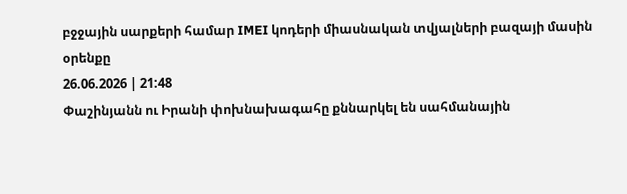բջջային սարքերի համար IMEI կոդերի միասնական տվյալների բազայի մասին օրենքը
26.06.2026 | 21:48
Փաշինյանն ու Իրանի փոխնախագահը քննարկել են սահմանային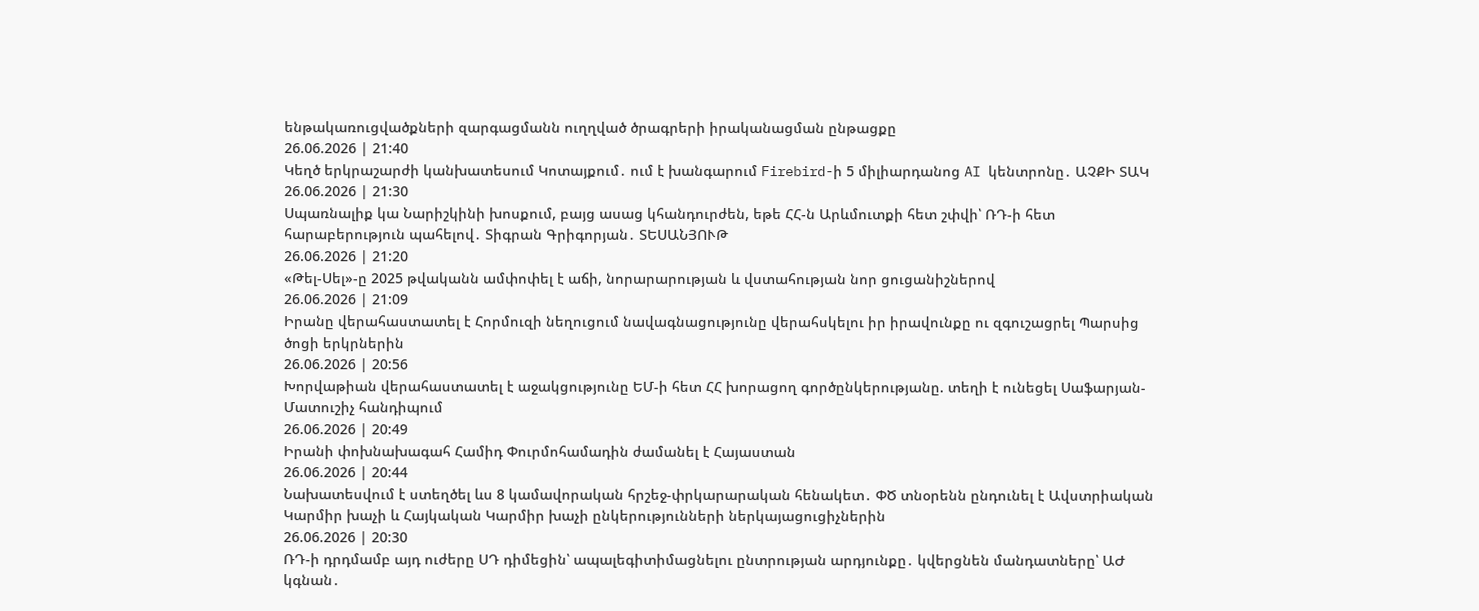ենթակառուցվածքների զարգացմանն ուղղված ծրագրերի իրականացման ընթացքը
26.06.2026 | 21:40
Կեղծ երկրաշարժի կանխատեսում Կոտայքում․ ում է խանգարում Firebird-ի 5 միլիարդանոց AI կենտրոնը․ ԱՉՔԻ ՏԱԿ
26.06.2026 | 21:30
Սպառնալիք կա Նարիշկինի խոսքում, բայց ասաց կհանդուրժեն, եթե ՀՀ-ն Արևմուտքի հետ շփվի՝ ՌԴ-ի հետ հարաբերություն պահելով․ Տիգրան Գրիգորյան․ ՏԵՍԱՆՅՈՒԹ
26.06.2026 | 21:20
«Թել-Սել»-ը 2025 թվականն ամփոփել է աճի, նորարարության և վստահության նոր ցուցանիշներով
26.06.2026 | 21:09
Իրանը վերահաստատել է Հորմուզի նեղուցում նավագնացությունը վերահսկելու իր իրավունքը ու զգուշացրել Պարսից ծոցի երկրներին
26.06.2026 | 20:56
Խորվաթիան վերահաստատել է աջակցությունը ԵՄ-ի հետ ՀՀ խորացող գործընկերությանը. տեղի է ունեցել Սաֆարյան-Մատուշիչ հանդիպում
26.06.2026 | 20:49
Իրանի փոխնախագահ Համիդ Փուրմոհամադին ժամանել է Հայաստան
26.06.2026 | 20:44
Նախատեսվում է ստեղծել ևս 8 կամավորական հրշեջ-փրկարարական հենակետ․ ՓԾ տնօրենն ընդունել է Ավստրիական Կարմիր խաչի և Հայկական Կարմիր խաչի ընկերությունների ներկայացուցիչներին
26.06.2026 | 20:30
ՌԴ-ի դրդմամբ այդ ուժերը ՍԴ դիմեցին՝ ապալեգիտիմացնելու ընտրության արդյունքը․ կվերցնեն մանդատները՝ ԱԺ կգնան․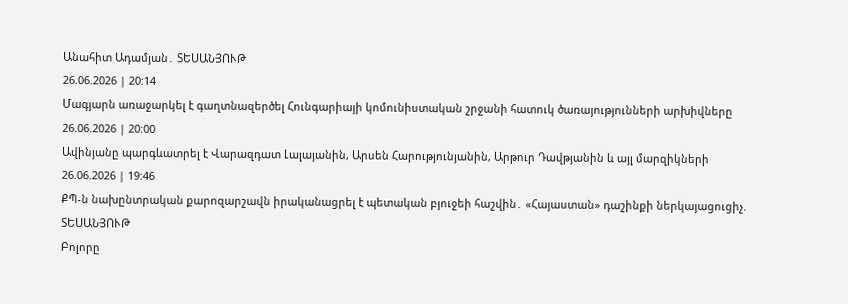Անահիտ Ադամյան․ ՏԵՍԱՆՅՈՒԹ
26.06.2026 | 20:14
Մագյարն առաջարկել է գաղտնազերծել Հունգարիայի կոմունիստական շրջանի հատուկ ծառայությունների արխիվները
26.06.2026 | 20:00
Ավինյանը պարգևատրել է Վարազդատ Լալայանին, Արսեն Հարությունյանին, Արթուր Դավթյանին և այլ մարզիկների
26.06.2026 | 19:46
ՔՊ-ն նախընտրական քարոզարշավն իրականացրել է պետական բյուջեի հաշվին․ «Հայաստան» դաշինքի ներկայացուցիչ. ՏԵՍԱՆՅՈՒԹ
Բոլորը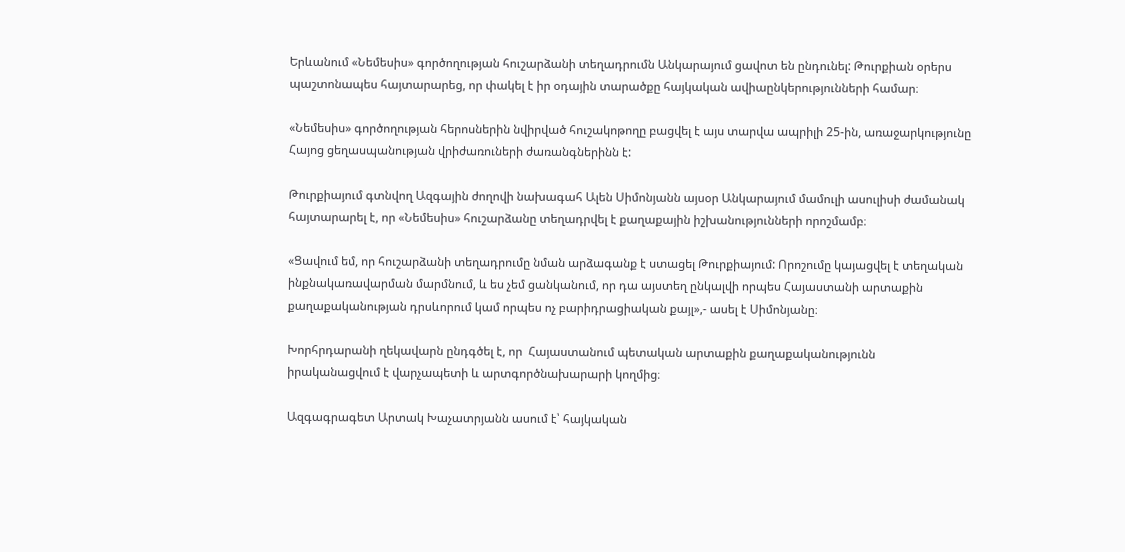Երևանում «Նեմեսիս» գործողության հուշարձանի տեղադրումն Անկարայում ցավոտ են ընդունել: Թուրքիան օրերս պաշտոնապես հայտարարեց, որ փակել է իր օդային տարածքը հայկական ավիաընկերությունների համար։

«Նեմեսիս» գործողության հերոսներին նվիրված հուշակոթողը բացվել է այս տարվա ապրիլի 25-ին, առաջարկությունը Հայոց ցեղասպանության վրիժառուների ժառանգներինն է:

Թուրքիայում գտնվող Ազգային ժողովի նախագահ Ալեն Սիմոնյանն այսօր Անկարայում մամուլի ասուլիսի ժամանակ հայտարարել է, որ «Նեմեսիս» հուշարձանը տեղադրվել է քաղաքային իշխանությունների որոշմամբ։

«Ցավում եմ, որ հուշարձանի տեղադրումը նման արձագանք է ստացել Թուրքիայում: Որոշումը կայացվել է տեղական ինքնակառավարման մարմնում, և ես չեմ ցանկանում, որ դա այստեղ ընկալվի որպես Հայաստանի արտաքին քաղաքականության դրսևորում կամ որպես ոչ բարիդրացիական քայլ»,- ասել է Սիմոնյանը։

Խորհրդարանի ղեկավարն ընդգծել է, որ  Հայաստանում պետական արտաքին քաղաքականությունն իրականացվում է վարչապետի և արտգործնախարարի կողմից։

Ազգագրագետ Արտակ Խաչատրյանն ասում է՝ հայկական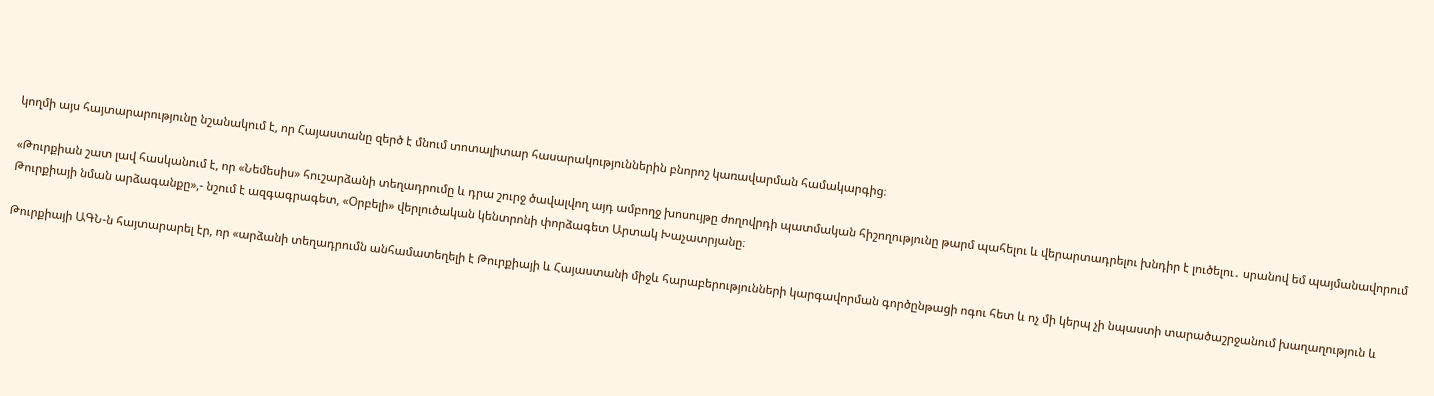կողմի այս հայտարարությունը նշանակում է, որ Հայաստանը զերծ է մնում տոտալիտար հասարակություններին բնորոշ կառավարման համակարգից։

«Թուրքիան շատ լավ հասկանում է, որ «Նեմեսիս» հուշարձանի տեղադրումը և դրա շուրջ ծավալվող այդ ամբողջ խոսույթը ժողովրդի պատմական հիշողությունը թարմ պահելու և վերարտադրելու խնդիր է լուծելու․ սրանով եմ պայմանավորում Թուրքիայի նման արձագանքը»,- նշում է ազգագրագետ, «Օրբելի» վերլուծական կենտրոնի փորձագետ Արտակ Խաչատրյանը։

Թուրքիայի ԱԳՆ-ն հայտարարել էր, որ «արձանի տեղադրումն անհամատեղելի է Թուրքիայի և Հայաստանի միջև հարաբերությունների կարգավորման գործընթացի ոգու հետ և ոչ մի կերպ չի նպաստի տարածաշրջանում խաղաղություն և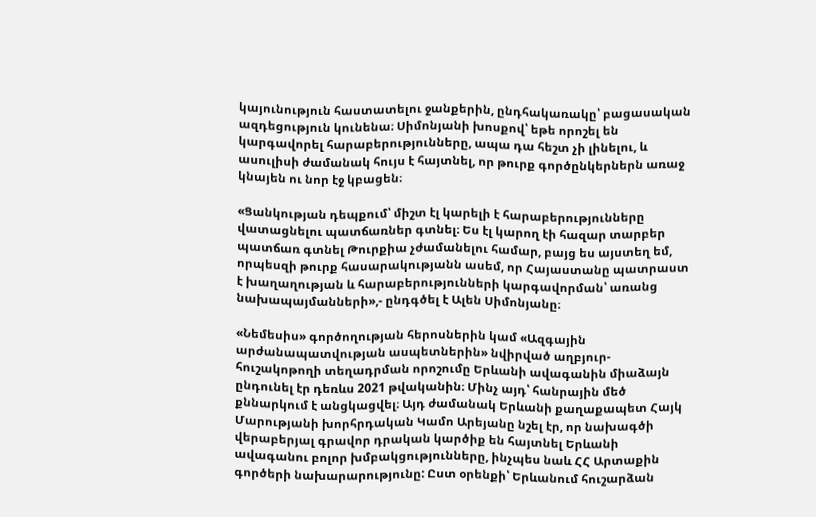կայունություն հաստատելու ջանքերին, ընդհակառակը՝ բացասական ազդեցություն կունենա։ Սիմոնյանի խոսքով՝ եթե որոշել են կարգավորել հարաբերությունները, ապա դա հեշտ չի լինելու, և ասուլիսի ժամանակ հույս է հայտնել, որ թուրք գործընկերներն առաջ կնայեն ու նոր էջ կբացեն։

«Ցանկության դեպքում՝ միշտ էլ կարելի է հարաբերությունները վատացնելու պատճառներ գտնել։ Ես էլ կարող էի հազար տարբեր պատճառ գտնել Թուրքիա չժամանելու համար, բայց ես այստեղ եմ, որպեսզի թուրք հասարակությանն ասեմ, որ Հայաստանը պատրաստ է խաղաղության և հարաբերությունների կարգավորման՝ առանց նախապայմանների»,- ընդգծել է Ալեն Սիմոնյանը։

«Նեմեսիս» գործողության հերոսներին կամ «Ազգային արժանապատվության ասպետներին» նվիրված աղբյուր-հուշակոթողի տեղադրման որոշումը Երևանի ավագանին միաձայն ընդունել էր դեռևս 2021 թվականին։ Մինչ այդ՝ հանրային մեծ քննարկում է անցկացվել։ Այդ ժամանակ Երևանի քաղաքապետ Հայկ Մարությանի խորհրդական Կամո Արեյանը նշել էր, որ նախագծի վերաբերյալ գրավոր դրական կարծիք են հայտնել Երևանի ավագանու բոլոր խմբակցությունները, ինչպես նաև ՀՀ Արտաքին գործերի նախարարությունը: Ըստ օրենքի՝ Երևանում հուշարձան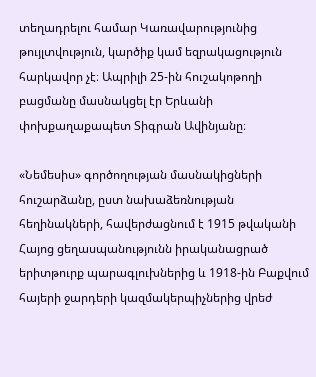տեղադրելու համար Կառավարությունից թույլտվություն, կարծիք կամ եզրակացություն հարկավոր չէ։ Ապրիլի 25-ին հուշակոթողի բացմանը մասնակցել էր Երևանի փոխքաղաքապետ Տիգրան Ավինյանը։

«Նեմեսիս» գործողության մասնակիցների հուշարձանը, ըստ նախաձեռնության հեղինակների, հավերժացնում է 1915 թվականի Հայոց ցեղասպանությունն իրականացրած երիտթուրք պարագլուխներից և 1918-ին Բաքվում հայերի ջարդերի կազմակերպիչներից վրեժ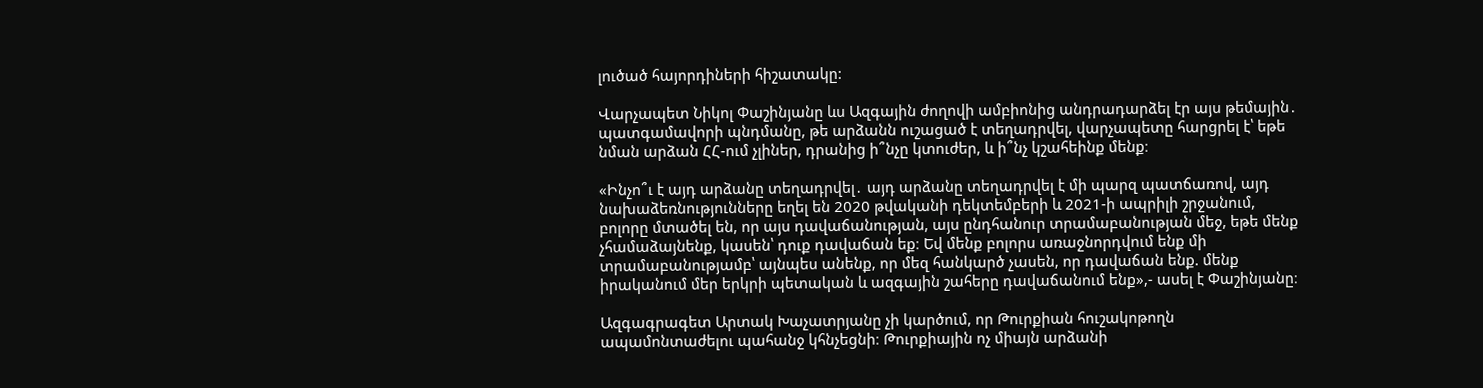լուծած հայորդիների հիշատակը:

Վարչապետ Նիկոլ Փաշինյանը ևս Ազգային ժողովի ամբիոնից անդրադարձել էր այս թեմային․ պատգամավորի պնդմանը, թե արձանն ուշացած է տեղադրվել, վարչապետը հարցրել է՝ եթե նման արձան ՀՀ-ում չլիներ, դրանից ի՞նչը կտուժեր, և ի՞նչ կշահեինք մենք։

«Ինչո՞ւ է այդ արձանը տեղադրվել․ այդ արձանը տեղադրվել է մի պարզ պատճառով, այդ նախաձեռնությունները եղել են 2020 թվականի դեկտեմբերի և 2021-ի ապրիլի շրջանում, բոլորը մտածել են, որ այս դավաճանության, այս ընդհանուր տրամաբանության մեջ, եթե մենք չհամաձայնենք, կասեն՝ դուք դավաճան եք։ Եվ մենք բոլորս առաջնորդվում ենք մի տրամաբանությամբ՝ այնպես անենք, որ մեզ հանկարծ չասեն, որ դավաճան ենք. մենք իրականում մեր երկրի պետական և ազգային շահերը դավաճանում ենք»,- ասել է Փաշինյանը։

Ազգագրագետ Արտակ Խաչատրյանը չի կարծում, որ Թուրքիան հուշակոթողն ապամոնտաժելու պահանջ կհնչեցնի։ Թուրքիային ոչ միայն արձանի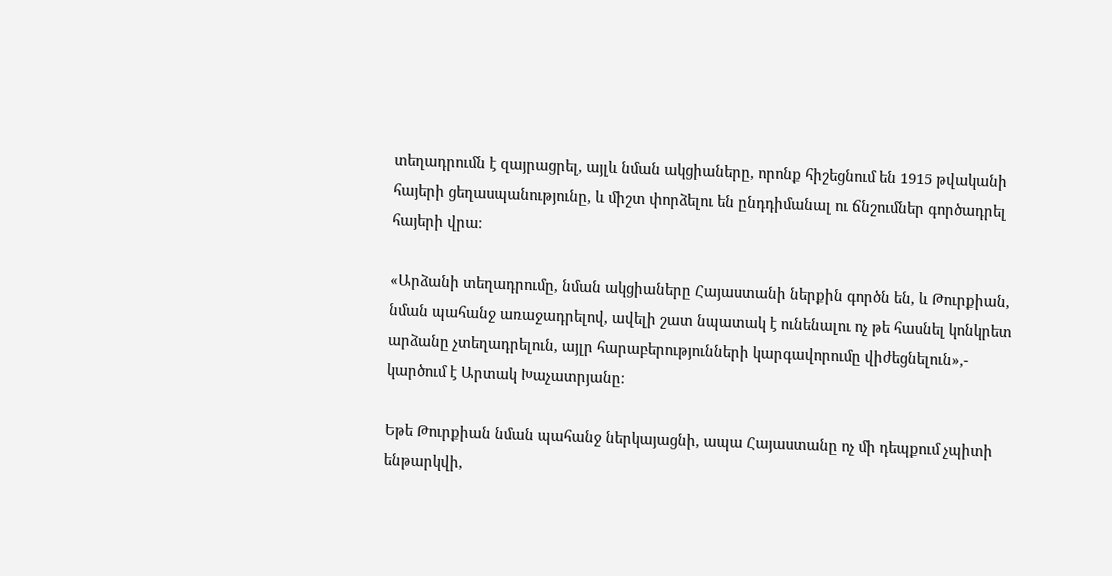տեղադրումն է զայրացրել, այլև նման ակցիաները, որոնք հիշեցնում են 1915 թվականի հայերի ցեղասպանությունը, և միշտ փորձելու են ընդդիմանալ ու ճնշումներ գործադրել հայերի վրա։

«Արձանի տեղադրումը, նման ակցիաները Հայաստանի ներքին գործն են, և Թուրքիան, նման պահանջ առաջադրելով, ավելի շատ նպատակ է ունենալու ոչ թե հասնել կոնկրետ արձանը չտեղադրելուն, այլր հարաբերությունների կարգավորումը վիժեցնելուն»,- կարծում է Արտակ Խաչատրյանը։

Եթե Թուրքիան նման պահանջ ներկայացնի, ապա Հայաստանը ոչ մի դեպքում չպիտի ենթարկվի,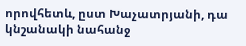որովհետև, ըստ Խաչատրյանի, դա կնշանակի նահանջ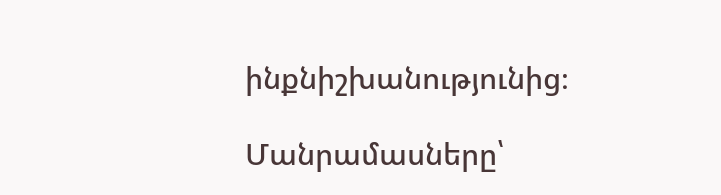ինքնիշխանությունից։

Մանրամասները՝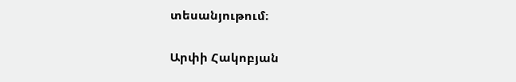տեսանյութում։

Արփի Հակոբյան